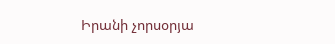Իրանի չորսօրյա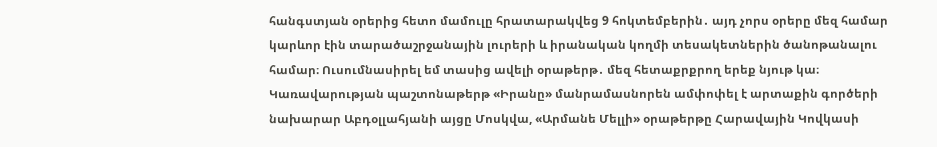հանգստյան օրերից հետո մամուլը հրատարակվեց 9 հոկտեմբերին․ այդ չորս օրերը մեզ համար կարևոր էին տարածաշրջանային լուրերի և իրանական կողմի տեսակետներին ծանոթանալու համար։ Ուսումնասիրել եմ տասից ավելի օրաթերթ․ մեզ հետաքրքրող երեք նյութ կա։
Կառավարության պաշտոնաթերթ «Իրանը» մանրամասնորեն ամփոփել է արտաքին գործերի նախարար Աբդօլլահյանի այցը Մոսկվա, «Արմանե Մելլի» օրաթերթը Հարավային Կովկասի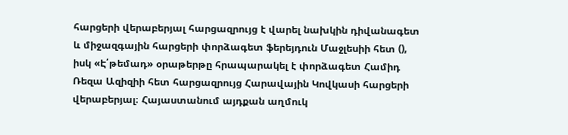հարցերի վերաբերյալ հարցազրույց է վարել նախկին դիվանագետ և միջազգային հարցերի փորձագետ ֆերեյդուն Մաջլեսիի հետ (), իսկ «Է՛թեմադ» օրաթերթը հրապարակել է փորձագետ Համիդ Ռեզա Ազիզիի հետ հարցազրույց Հարավային Կովկասի հարցերի վերաբերյալ։ Հայաստանում այդքան աղմուկ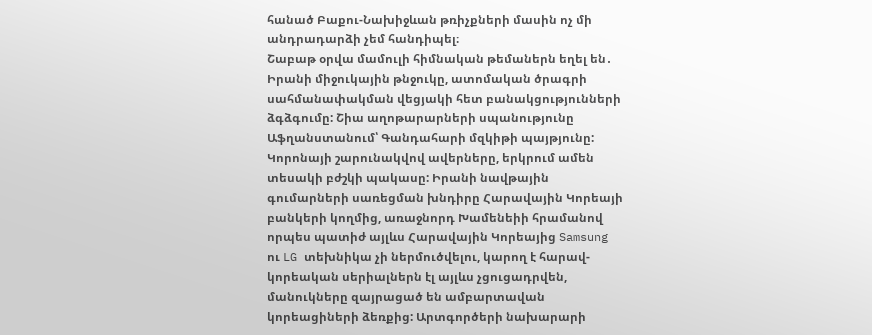հանած Բաքու-Նախիջևան թռիչքների մասին ոչ մի անդրադարձի չեմ հանդիպել։
Շաբաթ օրվա մամուլի հիմնական թեմաներն եղել են․ Իրանի միջուկային թնջուկը, ատոմական ծրագրի սահմանափակման վեցյակի հետ բանակցությունների ձգձգումը: Շիա աղոթարարների սպանությունը Աֆղանստանում՝ Գանդահարի մզկիթի պայթյունը: Կորոնայի շարունակվով ավերները, երկրում ամեն տեսակի բժշկի պակասը: Իրանի նավթային գումարների սառեցման խնդիրը Հարավային Կորեայի բանկերի կողմից, առաջնորդ Խամենեիի հրամանով որպես պատիժ այլևս Հարավային Կորեայից Samsung ու LG տեխնիկա չի ներմուծվելու, կարող է հարավ-կորեական սերիալներն էլ այլևս չցուցադրվեն, մանուկները զայրացած են ամբարտավան կորեացիների ձեռքից: Արտգործերի նախարարի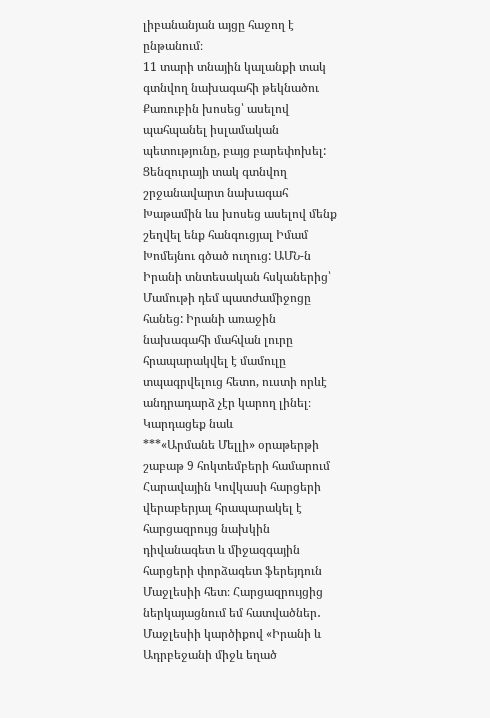լիբանանյան այցը հաջող է ընթանում։
11 տարի տնային կալանքի տակ գտնվող նախագահի թեկնածու Քառուբին խոսեց՝ ասելով պահպանել իսլամական պետությունը, բայց բարեփոխել: Ցենզուրայի տակ գտնվող շրջանավարտ նախագահ Խաթամին ևս խոսեց ասելով մենք շեղվել ենք հանգուցյալ Իմամ Խոմեյնու գծած ուղուց: ԱՄՆ-ն Իրանի տնտեսական հսկաներից՝ Մամութի դեմ պատժամիջոցը հանեց: Իրանի առաջին նախագահի մահվան լուրը հրապարակվել է մամուլը տպագրվելուց հետո, ուստի որևէ անդրադարձ չէր կարող լինել։
Կարդացեք նաև
***«Արմանե Մելլի» օրաթերթի շաբաթ 9 հոկտեմբերի համարում Հարավային Կովկասի հարցերի վերաբերյալ հրապարակել է հարցազրույց նախկին դիվանագետ և միջազգային հարցերի փորձագետ ֆերեյդուն Մաջլեսիի հետ։ Հարցազրույցից ներկայացնում եմ հատվածներ․ Մաջլեսիի կարծիքով «Իրանի և Ադրբեջանի միջև եղած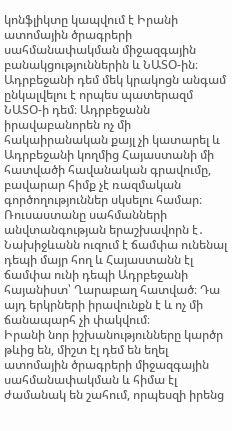կոնֆլիկտը կապվում է Իրանի ատոմային ծրագրերի սահմանափակման միջազգային բանակցություններին և ՆԱՏՕ-ին։ Ադրբեջանի դեմ մեկ կրակոցն անգամ ընկալվելու է որպես պատերազմ ՆԱՏՕ-ի դեմ։ Ադրբեջանն իրավաբանորեն ոչ մի հակաիրանական քայլ չի կատարել և Ադրբեջանի կողմից Հայաստանի մի հատվածի հավանական գրավումը, բավարար հիմք չէ ռազմական գործողություններ սկսելու համար։ Ռուսաստանը սահմանների անվտանգության երաշխավորն է․ Նախիջևանն ուզում է ճամփա ունենալ դեպի մայր հող և Հայաստանն էլ ճամփա ունի դեպի Ադրբեջանի հայանիստ՝ Ղարաբաղ հատված։ Դա այդ երկրների իրավունքն է և ոչ մի ճանապարհ չի փակվում։
Իրանի նոր իշխանությունները կարծր թևից են, միշտ էլ դեմ են եղել ատոմային ծրագրերի միջազգային սահմանափակման և հիմա էլ ժամանակ են շահում, որպեսզի իրենց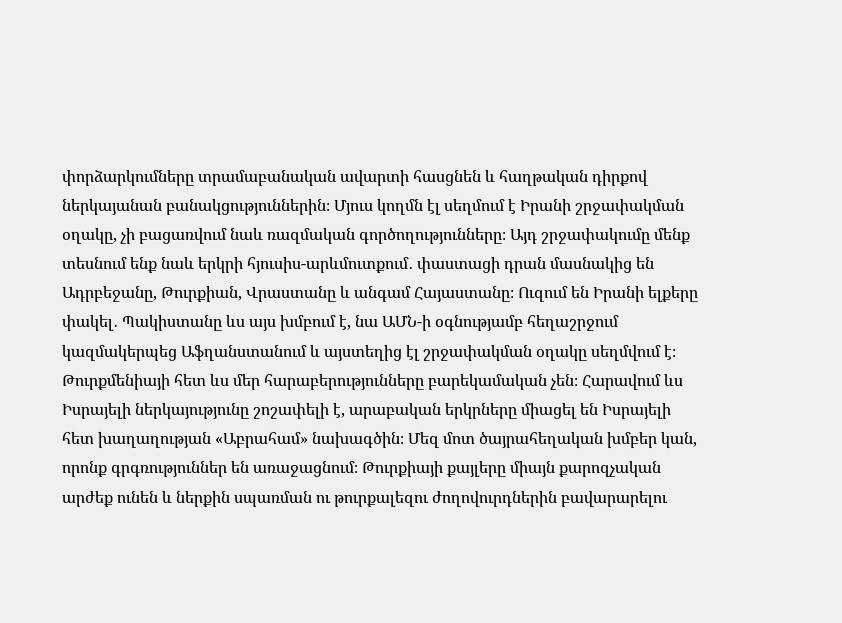փորձարկումները տրամաբանական ավարտի հասցնեն և հաղթական դիրքով ներկայանան բանակցություններին։ Մյուս կողմն էլ սեղմում է Իրանի շրջափակման օղակը, չի բացառվում նաև ռազմական գործողությունները։ Այդ շրջափակումը մենք տեսնում ենք նաև երկրի հյուսիս-արևմուտքում․ փաստացի դրան մասնակից են Ադրբեջանը, Թուրքիան, Վրաստանը և անգամ Հայաստանը։ Ուզում են Իրանի ելքերը փակել․ Պակիստանը ևս այս խմբում է, նա ԱՄՆ-ի օգնությամբ հեղաշրջում կազմակերպեց Աֆղանստանում և այստեղից էլ շրջափակման օղակը սեղմվում է։ Թուրքմենիայի հետ ևս մեր հարաբերությունները բարեկամական չեն։ Հարավում ևս Իսրայելի ներկայությունը շոշափելի է, արաբական երկրները միացել են Իսրայելի հետ խաղաղության «Աբրահամ» նախագծին։ Մեզ մոտ ծայրահեղական խմբեր կան, որոնք գրգռություններ են առաջացնում։ Թուրքիայի քայլերը միայն քարոզչական արժեք ունեն և ներքին սպառման ու թուրքալեզու ժողովուրդներին բավարարելու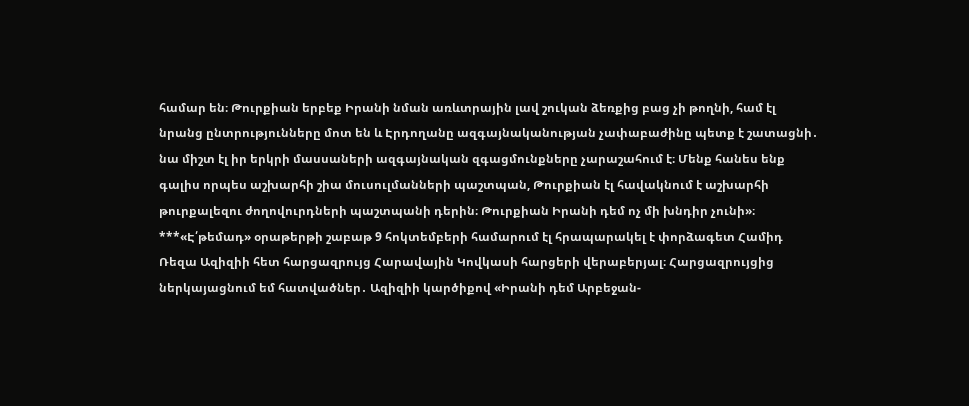համար են։ Թուրքիան երբեք Իրանի նման առևտրային լավ շուկան ձեռքից բաց չի թողնի, համ էլ նրանց ընտրությունները մոտ են և Էրդողանը ազգայնականության չափաբաժինը պետք է շատացնի․ նա միշտ էլ իր երկրի մասսաների ազգայնական զգացմունքները չարաշահում է։ Մենք հանես ենք գալիս որպես աշխարհի շիա մուսուլմանների պաշտպան, Թուրքիան էլ հավակնում է աշխարհի թուրքալեզու ժողովուրդների պաշտպանի դերին։ Թուրքիան Իրանի դեմ ոչ մի խնդիր չունի»։
***«Է՛թեմադ» օրաթերթի շաբաթ 9 հոկտեմբերի համարում էլ հրապարակել է փորձագետ Համիդ Ռեզա Ազիզիի հետ հարցազրույց Հարավային Կովկասի հարցերի վերաբերյալ։ Հարցազրույցից ներկայացնում եմ հատվածներ․ Ազիզիի կարծիքով «Իրանի դեմ Արբեջան-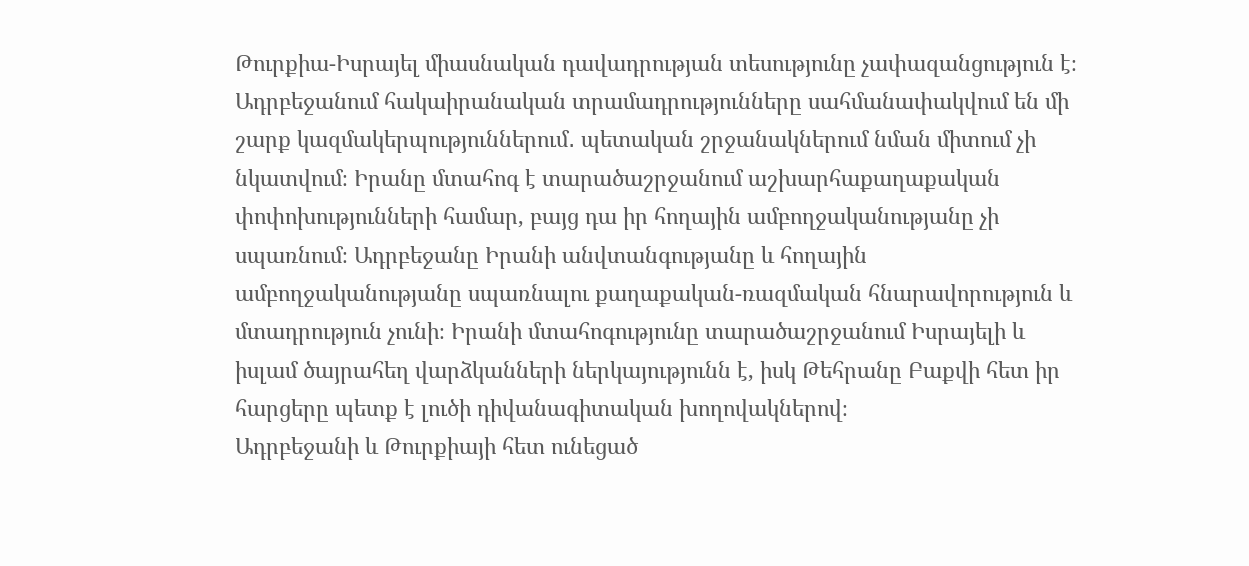Թուրքիա-Իսրայել միասնական դավադրության տեսությունը չափազանցություն է։ Ադրբեջանում հակաիրանական տրամադրությունները սահմանափակվում են մի շարք կազմակերպություններում․ պետական շրջանակներում նման միտում չի նկատվում։ Իրանը մտահոգ է տարածաշրջանում աշխարհաքաղաքական փոփոխությունների համար, բայց դա իր հողային ամբողջականությանը չի սպառնում։ Ադրբեջանը Իրանի անվտանգությանը և հողային ամբողջականությանը սպառնալու քաղաքական-ռազմական հնարավորություն և մտադրություն չունի։ Իրանի մտահոգությունը տարածաշրջանում Իսրայելի և իսլամ ծայրահեղ վարձկանների ներկայությունն է, իսկ Թեհրանը Բաքվի հետ իր հարցերը պետք է լուծի դիվանագիտական խողովակներով։
Ադրբեջանի և Թուրքիայի հետ ունեցած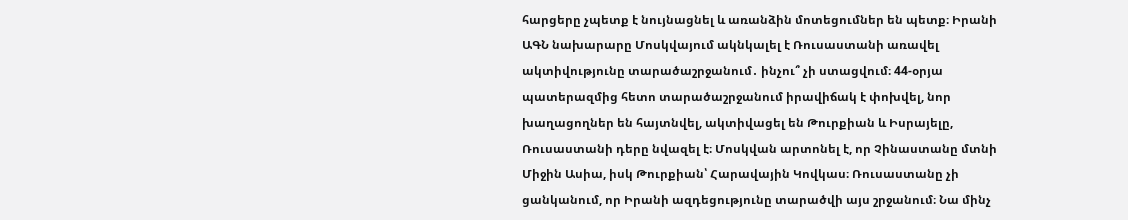հարցերը չպետք է նույնացնել և առանձին մոտեցումներ են պետք։ Իրանի ԱԳՆ նախարարը Մոսկվայում ակնկալել է Ռուսաստանի առավել ակտիվությունը տարածաշրջանում․ ինչու՞ չի ստացվում։ 44-օրյա պատերազմից հետո տարածաշրջանում իրավիճակ է փոխվել, նոր խաղացողներ են հայտնվել, ակտիվացել են Թուրքիան և Իսրայելը, Ռուսաստանի դերը նվազել է։ Մոսկվան արտոնել է, որ Չինաստանը մտնի Միջին Ասիա, իսկ Թուրքիան՝ Հարավային Կովկաս։ Ռուսաստանը չի ցանկանում, որ Իրանի ազդեցությունը տարածվի այս շրջանում։ Նա մինչ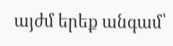այժմ երեք անգամ՝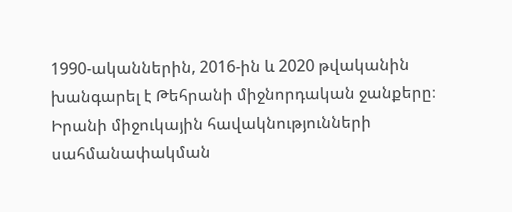1990-ականներին, 2016-ին և 2020 թվականին խանգարել է Թեհրանի միջնորդական ջանքերը։ Իրանի միջուկային հավակնությունների սահմանափակման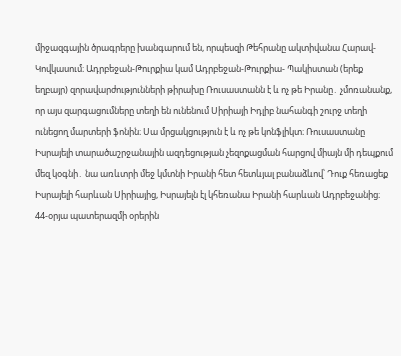միջազգային ծրագրերը խանգարում են, որպեսզի Թեհրանը ակտիվանա Հարավ-Կովկասում։ Ադրբեջան-Թուրքիա կամ Ադրբեջան-Թուրքիա- Պակիստան (երեք եղբայր) զորավարժությունների թիրախը Ռուսաստանն է և ոչ թե Իրանը․ չմոռանանք, որ այս զարգացումները տեղի են ունենում Սիրիայի Իդլիբ նահանգի շուրջ տեղի ունեցող մարտերի ֆոնին։ Սա մրցակցություն է և ոչ թե կոնֆլիկտ։ Ռուսաստանը Իսրայելի տարածաշրջանային ազդեցության չեզոքացման հարցով միայն մի դեպքում մեզ կօգնի․ նա առևտրի մեջ կմտնի Իրանի հետ հետևյալ բանաձևով՝ Դուք հեռացեք Իսրայելի հարևան Սիրիայից, Իսրայելն էլ կհեռանա Իրանի հարևան Ադրբեջանից։ 44-օրյա պատերազմի օրերին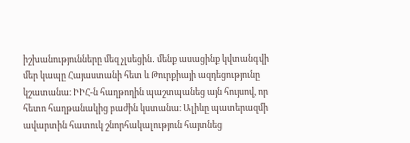իշխանությունները մեզ չլսեցին․ մենք ասացինք կվտանգվի մեր կապը Հայաստանի հետ և Թուրքիայի ազդեցությունը կշատանա։ ԻԻՀ-ն հաղթողին պաշտպանեց այն հույսով, որ հետո հաղթանակից բաժին կստանա։ Ալիևը պատերազմի ավարտին հատուկ շնորհակալություն հայտնեց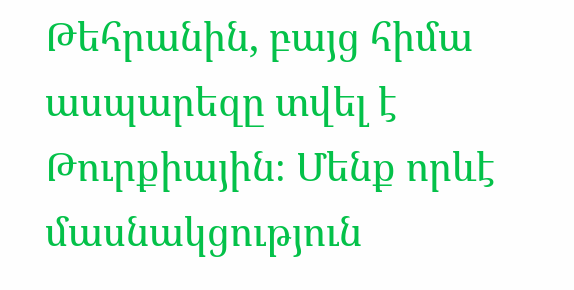Թեհրանին, բայց հիմա ասպարեզը տվել է Թուրքիային։ Մենք որևէ մասնակցություն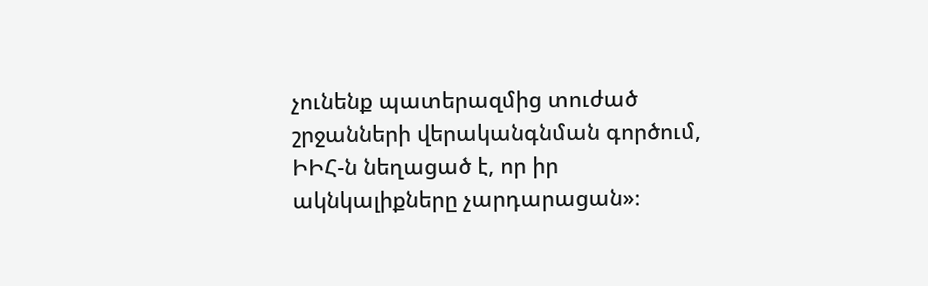չունենք պատերազմից տուժած շրջանների վերականգնման գործում, ԻԻՀ-ն նեղացած է, որ իր ակնկալիքները չարդարացան»։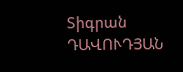Տիգրան ԴԱՎՈՒԴՅԱՆ